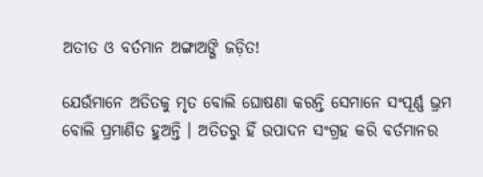ଅତୀତ ଓ ବର୍ତମାନ ଅଙ୍ଗାଅଙ୍ଗି ଜଡ଼ିତ!

ଯେଉଁମାନେ ଅତିତକୁ ମୃତ ବୋଲି ଘୋଷଣା କରନ୍ତି ସେମାନେ ସଂପୂର୍ଣ୍ଣ ଭ୍ରମ ବୋଲି ପ୍ରମାଣିତ ହୁଅନ୍ତି । ଅତିତରୁ ହିଁ ଉପାଦନ ସଂଗ୍ରହ କରି ବର୍ତମାନର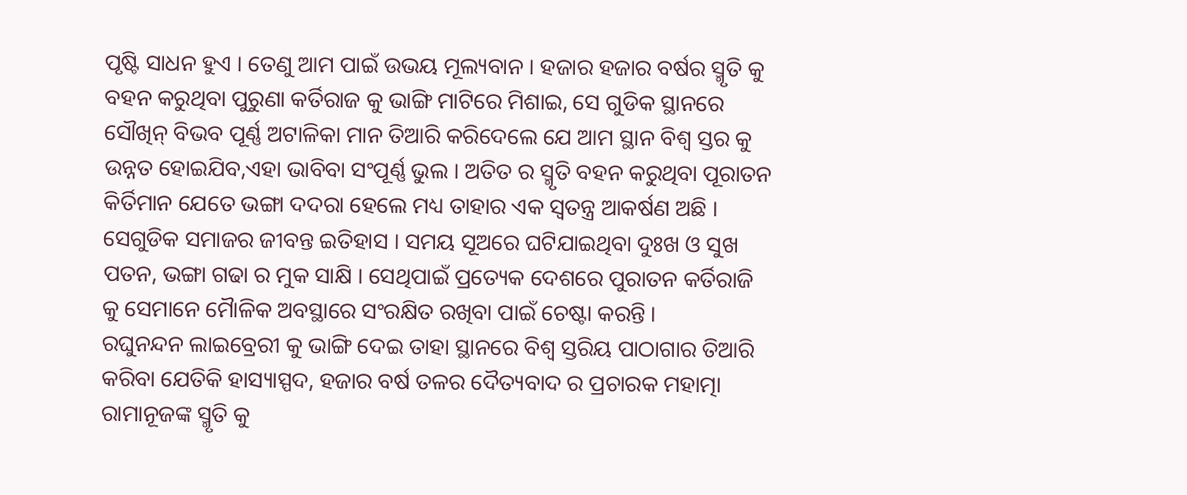ପୃଷ୍ଟି ସାଧନ ହୁଏ । ତେଣୁ ଆମ ପାଇଁ ଉଭୟ ମୂଲ୍ୟବାନ । ହଜାର ହଜାର ବର୍ଷର ସ୍ମୃତି କୁ ବହନ କରୁଥିବା ପୁରୁଣା କର୍ତିରାଜ କୁ ଭାଙ୍ଗି ମାଟିରେ ମିଶାଇ, ସେ ଗୁଡିକ ସ୍ଥାନରେ ସୌଖିନ୍ ବିଭବ ପୂର୍ଣ୍ଣ ଅଟାଳିକା ମାନ ତିଆରି କରିଦେଲେ ଯେ ଆମ ସ୍ଥାନ ବିଶ୍ୱ ସ୍ତର କୁ ଉନ୍ନତ ହୋଇଯିବ,ଏହା ଭାବିବା ସଂପୂର୍ଣ୍ଣ ଭୁଲ । ଅତିତ ର ସ୍ମୃତି ବହନ କରୁଥିବା ପୂରାତନ କିର୍ତିମାନ ଯେତେ ଭଙ୍ଗା ଦଦରା ହେଲେ ମଧ୍ୟ ତାହାର ଏକ ସ୍ୱତନ୍ତ୍ର ଆକର୍ଷଣ ଅଛି । ସେଗୁଡିକ ସମାଜର ଜୀବନ୍ତ ଇତିହାସ । ସମୟ ସୂଅରେ ଘଟିଯାଇଥିବା ଦୁଃଖ ଓ ସୁଖ ପତନ, ଭଙ୍ଗା ଗଢା ର ମୁକ ସାକ୍ଷି । ସେଥିପାଇଁ ପ୍ରତ୍ୟେକ ଦେଶରେ ପୁରାତନ କର୍ତିରାଜି କୁ ସେମାନେ ମୈାଳିକ ଅବସ୍ଥାରେ ସଂରକ୍ଷିତ ରଖିବା ପାଇଁ ଚେଷ୍ଟା କରନ୍ତି ।
ରଘୁନନ୍ଦନ ଲାଇବ୍ରେରୀ କୁ ଭାଙ୍ଗି ଦେଇ ତାହା ସ୍ଥାନରେ ବିଶ୍ୱ ସ୍ତରିୟ ପାଠାଗାର ତିଆରି କରିବା ଯେତିକି ହାସ୍ୟାସ୍ପଦ, ହଜାର ବର୍ଷ ତଳର ଦୈତ୍ୟବାଦ ର ପ୍ରଚାରକ ମହାତ୍ମା ରାମାନୂଜଙ୍କ ସ୍ମୃତି କୁ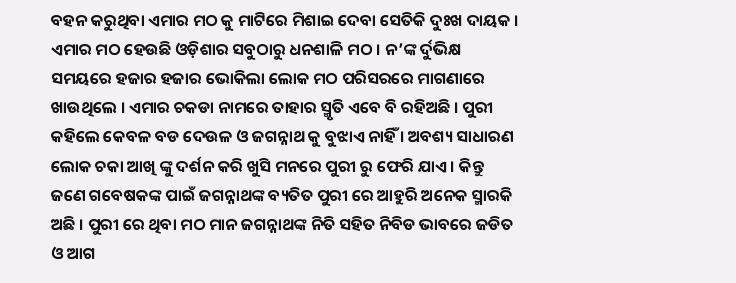ବହନ କରୁଥିବା ଏମାର ମଠ କୁ ମାଟିରେ ମିଶାଇ ଦେବା ସେତିକି ଦୁଃଖ ଦାୟକ । ଏମାର ମଠ ହେଉଛି ଓଡ଼ିଶାର ସବୁଠାରୁ ଧନଶାଳି ମଠ । ନ’ଙ୍କ ର୍ଦୁଭିକ୍ଷ ସମୟରେ ହଜାର ହଜାର ଭୋକିଲା ଲୋକ ମଠ ପରିସରରେ ମାଗଣାରେ ଖାଉଥିଲେ । ଏମାର ଚକଡା ନାମରେ ତାହାର ସ୍ମୃତି ଏବେ ବି ରହିଅଛି । ପୁରୀ କହିଲେ କେବଳ ବଡ ଦେଉଳ ଓ ଜଗନ୍ନାଥ କୁ ବୁଝାଏ ନାହିଁ । ଅବଶ୍ୟ ସାଧାରଣ ଲୋକ ଚକା ଆଖି ଙ୍କୁ ଦର୍ଶନ କରି ଖୁସି ମନରେ ପୁରୀ ରୁ ଫେରି ଯାଏ । କିନ୍ତୁ ଜଣେ ଗବେଷକଙ୍କ ପାଇଁ ଜଗନ୍ନାଥଙ୍କ ବ୍ୟତିତ ପୁରୀ ରେ ଆହୁରି ଅନେକ ସ୍ମାରକି ଅଛି । ପୁରୀ ରେ ଥିବା ମଠ ମାନ ଜଗନ୍ନାଥଙ୍କ ନିତି ସହିତ ନିବିଡ ଭାବରେ ଜଡିତ ଓ ଆଗ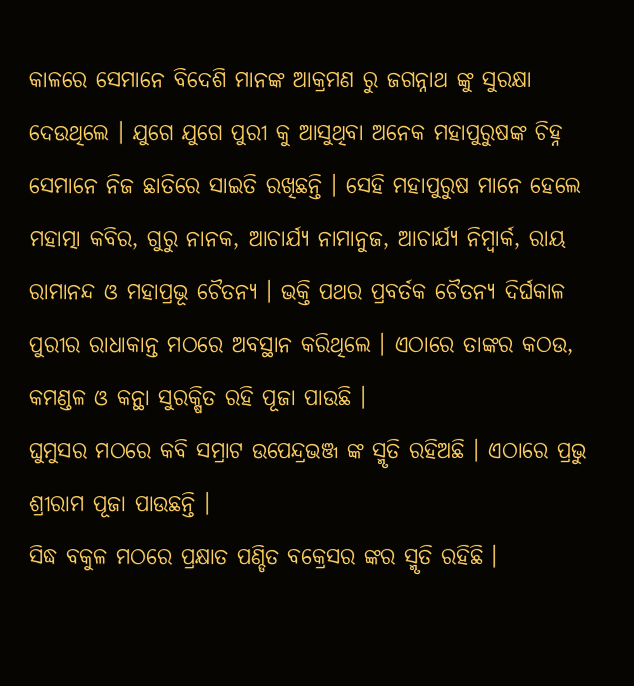କାଳରେ ସେମାନେ ବିଦେଶି ମାନଙ୍କ ଆକ୍ରମଣ ରୁ ଜଗନ୍ନାଥ ଙ୍କୁ ସୁରକ୍ଷା ଦେଉଥିଲେ । ଯୁଗେ ଯୁଗେ ପୁରୀ କୁ ଆସୁଥିବା ଅନେକ ମହାପୁରୁଷଙ୍କ ଚିହ୍ନ ସେମାନେ ନିଜ ଛାତିରେ ସାଇତି ରଖିଛନ୍ତି । ସେହି ମହାପୁରୁଷ ମାନେ ହେଲେ ମହାତ୍ମା କବିର, ଗୁରୁ ନାନକ, ଆଚାର୍ଯ୍ୟ ନାମାନୁଜ, ଆଚାର୍ଯ୍ୟ ନିମ୍ବାର୍କ, ରାୟ ରାମାନନ୍ଦ ଓ ମହାପ୍ରଭୂ ଚୈତନ୍ୟ । ଭକ୍ତି ପଥର ପ୍ରବର୍ତକ ଚୈତନ୍ୟ ଦିର୍ଘକାଳ ପୁରୀର ରାଧାକାନ୍ତ ମଠରେ ଅବସ୍ଥାନ କରିଥିଲେ । ଏଠାରେ ତାଙ୍କର କଠଉ, କମଣ୍ଡଳ ଓ କନ୍ଥା ସୁରକ୍ଷିତ ରହି ପୂଜା ପାଉଛି ।
ଘୁମୁସର ମଠରେ କବି ସମ୍ରାଟ ଉପେନ୍ଦ୍ରଭଞ୍ଜ ଙ୍କ ସ୍ମୃତି ରହିଅଛି । ଏଠାରେ ପ୍ରଭୁ ଶ୍ରୀରାମ ପୂଜା ପାଉଛନ୍ତି ।
ସିଦ୍ଧ ବକୁଳ ମଠରେ ପ୍ରକ୍ଷାତ ପଣ୍ଡିତ ବକ୍ରେସର ଙ୍କର ସ୍ମୃତି ରହିଛି ।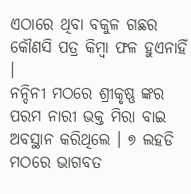ଏଠାରେ ଥିବା ବକୁଳ ଗଛର କୌଣସି ପତ୍ର କିମ୍ବା ଫଳ ହୁଏନାହିଁ ।
ନନ୍ଦିନୀ ମଠରେ ଶ୍ରୀକୃଷ୍ଣ ଙ୍କର ପରମ ନାରୀ ଭକ୍ତ ମିରା ବାଇ ଅବସ୍ଥାନ କରିଥିଲେ । ୭ ଲହଡି ମଠରେ ଭାଗବତ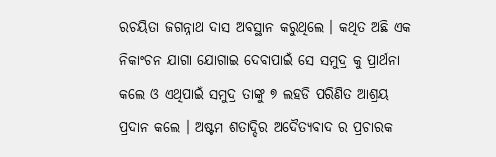ରଚୟିତା ଜଗନ୍ନାଥ ଦାସ ଅବସ୍ଥାନ କରୁଥିଲେ । କଥିତ ଅଛି ଏକ ନିକାଂଚନ ଯାଗା ଯୋଗାଇ ଦେବାପାଇଁ ସେ ସମୁଦ୍ର କୁ ପ୍ରାର୍ଥନା କଲେ ଓ ଏଥିପାଇଁ ସମୁଦ୍ର ତାଙ୍କୁ ୭ ଲହଡି ପରିଣିତ ଆଶ୍ରୟ ପ୍ରଦାନ କଲେ । ଅଷ୍ଟମ ଶତାଦ୍ଦିର ଅଦୈତ୍ୟବାଦ ର ପ୍ରଚାରକ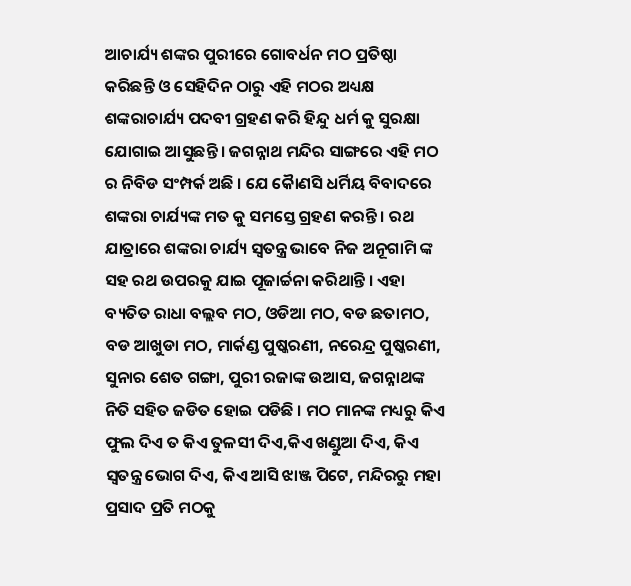ଆଚାର୍ଯ୍ୟ ଶଙ୍କର ପୁରୀରେ ଗୋବର୍ଧନ ମଠ ପ୍ରତିଷ୍ଠା କରିଛନ୍ତି ଓ ସେହିଦିନ ଠାରୁ ଏହି ମଠର ଅଧ୍ୟକ୍ଷ ଶଙ୍କରାଚାର୍ଯ୍ୟ ପଦବୀ ଗ୍ରହଣ କରି ହିନ୍ଦୁ ଧର୍ମ କୁ ସୁରକ୍ଷା ଯୋଗାଇ ଆସୁଛନ୍ତି । ଜଗନ୍ନାଥ ମନ୍ଦିର ସାଙ୍ଗରେ ଏହି ମଠ ର ନିବିଡ ସଂମ୍ପର୍କ ଅଛି । ଯେ କୈାଣସି ଧର୍ମିୟ ବିବାଦରେ ଶଙ୍କରା ଚାର୍ଯ୍ୟଙ୍କ ମତ କୁ ସମସ୍ତେ ଗ୍ରହଣ କରନ୍ତି । ରଥ ଯାତ୍ରାରେ ଶଙ୍କରା ଚାର୍ଯ୍ୟ ସ୍ୱତନ୍ତ୍ର ଭାବେ ନିଜ ଅନୂଗାମି ଙ୍କ ସହ ରଥ ଉପରକୁ ଯାଇ ପୂଜାର୍ଚ୍ଚନା କରିଥାନ୍ତି । ଏହା ବ୍ୟତିତ ରାଧା ବଲ୍ଲବ ମଠ, ଓଡିଆ ମଠ, ବଡ ଛତାମଠ, ବଡ ଆଖୁଡା ମଠ, ମାର୍କଣ୍ଡ ପୁଷ୍କରଣୀ, ନରେନ୍ଦ୍ର ପୁଷ୍କରଣୀ, ସୁନାର ଶେତ ଗଙ୍ଗା, ପୁରୀ ରଜାଙ୍କ ଉଆସ, ଜଗନ୍ନାଥଙ୍କ ନିତି ସହିତ ଜଡିତ ହୋଇ ପଡିଛି । ମଠ ମାନଙ୍କ ମଧ୍ୟରୁ କିଏ ଫୁଲ ଦିଏ ତ କିଏ ତୁଳସୀ ଦିଏ,କିଏ ଖଣ୍ଡୁଆ ଦିଏ, କିଏ ସ୍ୱତନ୍ତ୍ର ଭୋଗ ଦିଏ, କିଏ ଆସି ଝାଞ୍ଜ ପିଟେ, ମନ୍ଦିରରୁ ମହା ପ୍ରସାଦ ପ୍ରତି ମଠକୁ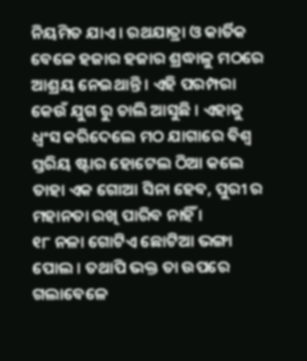ନିୟମିତ ଯାଏ । ରଥଯାତ୍ରା ଓ କାର୍ତିକ ବେଳେ ହଜାର ହଜାର ଶ୍ରଦ୍ଧାଳୁ ମଠରେ ଆଶ୍ରୟ ନେଇଥାନ୍ତି । ଏହି ପରମ୍ପରା କେଉଁ ଯୁଗ ରୁ ଚାଲି ଆସୁଛି । ଏହାକୁ ଧ୍ୱଂସ କରିଦେଲେ ମଠ ଯାଗାରେ ବିଶ୍ୱ ସ୍ତରିୟ ଷ୍ଟାର ହୋଟେଲ ଠିଆ କଲେ ତାହା ଏକ ଗୋଆ ସିନା ହେବ, ପୁରୀ ର ମହାନତା ରଖି ପାରିବ ନାହିଁ ।
୧୮ ନଳା ଗୋଟିଏ ଛୋଟିଆ ଭଙ୍ଗା ପୋଲ । ତଥାପି ଭକ୍ତ ତା ଉପରେ ଗଲାବେଳେ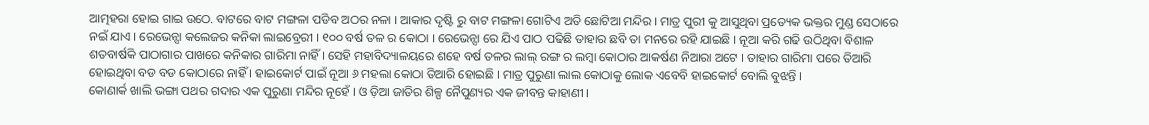ଆତ୍ମହରା ହୋଇ ଗାଇ ଉଠେ. ବାଟରେ ବାଟ ମଙ୍ଗଳା ପଡିବ ଅଠର ନଳା । ଆକାର ଦୃଷ୍ଟି ରୁ ବାଟ ମଙ୍ଗଳା ଗୋଟିଏ ଅତି ଛୋଟିଆ ମନ୍ଦିର । ମାତ୍ର ପୁରୀ କୁ ଆସୁଥିବା ପ୍ରତ୍ୟେକ ଭକ୍ତର ମୁଣ୍ଡ ସେଠାରେ ନଇଁ ଯାଏ । ରେଭେନ୍ସା କଲେଜର କନିକା ଲାଇବ୍ରେରୀ । ୧୦୦ ବର୍ଷ ତଳ ର କୋଠା । ରେଭେନ୍ସା ରେ ଯିଏ ପାଠ ପଢିଛି ତାହାର ଛବି ତା ମନରେ ରହି ଯାଇଛି । ନୂଆ କରି ଗଢି ଉଠିଥିବା ବିଶାଳ ଶତବାର୍ଷକି ପାଠାଗାର ପାଖରେ କନିକାର ଗାରିମା ନାହିଁ । ସେହି ମହାବିଦ୍ୟାଳୟରେ ଶହେ ବର୍ଷ ତଳର ଲାଲ୍ ରଙ୍ଗ ର ଲମ୍ବା କୋଠାର ଆକର୍ଷଣ ନିଆରା ଅଟେ । ତାହାର ଗାରିମା ପରେ ତିଆରି ହୋଇଥିବା ବଡ ବଡ କୋଠାରେ ନାହିଁ । ହାଇକୋର୍ଟ ପାଇଁ ନୂଆ ୬ ମହଲା କୋଠା ତିଆରି ହୋଇଛି । ମାତ୍ର ପୁରୁଣା ଲାଲ କୋଠାକୁ ଲୋକ ଏବେବି ହାଇକୋର୍ଟ ବୋଲି ବୁଝନ୍ତି ।
କୋଣାର୍କ ଖାଲି ଭଙ୍ଗା ପଥର ଗଦାର ଏକ ପୁରୁଣା ମନ୍ଦିର ନୂହେଁ । ଓ ଡ଼ିଆ ଜାତିର ଶିଳ୍ପ ନୈପୁଣ୍ୟର ଏକ ଜୀବନ୍ତ କାହାଣୀ ।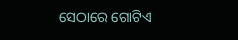ସେଠାରେ ଗୋଟିଏ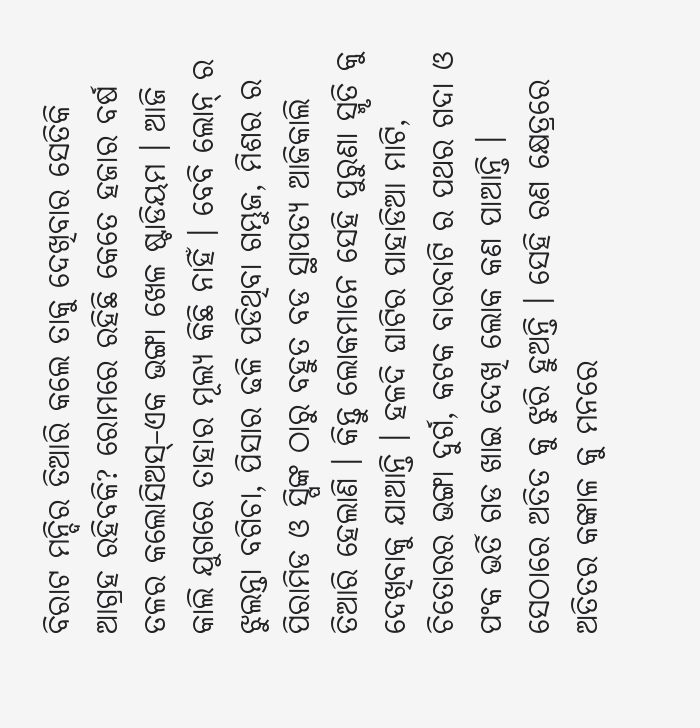ବିରାଟ ମନ୍ଦିର ତିଆରି କଲେ ତାକୁ ଦେଖିବାର ସେତିକି ଆଗ୍ରହ ରହିବକି? ରୋମରେ ରହିଛି କେତେ ହଜାର ବର୍ଷ ତଳର କଲୋସିଅସ୍–ଏକ ଭଙ୍ଗା ଖେଳ ଷ୍ଟାଡିୟମ । ଆଜି କାଲି ଯୁଗରେ ତାହାର ମୂଲ୍ୟ କିଛି ନାହିଁ । ବେବି ଲୋନ୍ ର ଝୁଲନ୍ତା ବଗିଚା, ପିସାର ଢଳି ପଡିଥିବା ଗମ୍ଭୁଜ, ମିଶର ର ପିରାମିଡ ଓ ସ୍ପିଙ୍କ ଠାରୁ ବହୁତ ବଡ ସ୍ଥାପତ୍ୟ ଆଜିକାଲି ତିଆରି ହେଲାଣି । କିନ୍ତୁ ଲୋକମାନେ ସେହି ପୁରୁଣା ସ୍ମୃତି କୁ ଦେଖିବାକୁ ଯାଆନ୍ତି । ହଳଦି ଘାଟିର ପାହାଡିଆ ମାଟି, ଚିତୋରର ଭଙ୍ଗା ଦୁର୍ଗ, କଟକ ବାରବାଟି ର ପଥର ଗଦା ଓ ପଂକ ଭର୍ତି ଗଡ ଖାଇ ଦେଖି ଲୋକ କଣ ପାଆନ୍ତି । ସେଠାରେ ଅତିତ କୁ ଝୁରି ହୁଅନ୍ତି । ସେହି ରଣ କ୍ଷେତ୍ରରେ ଅତିତର କଙ୍କାଳ କୁ ମନରେ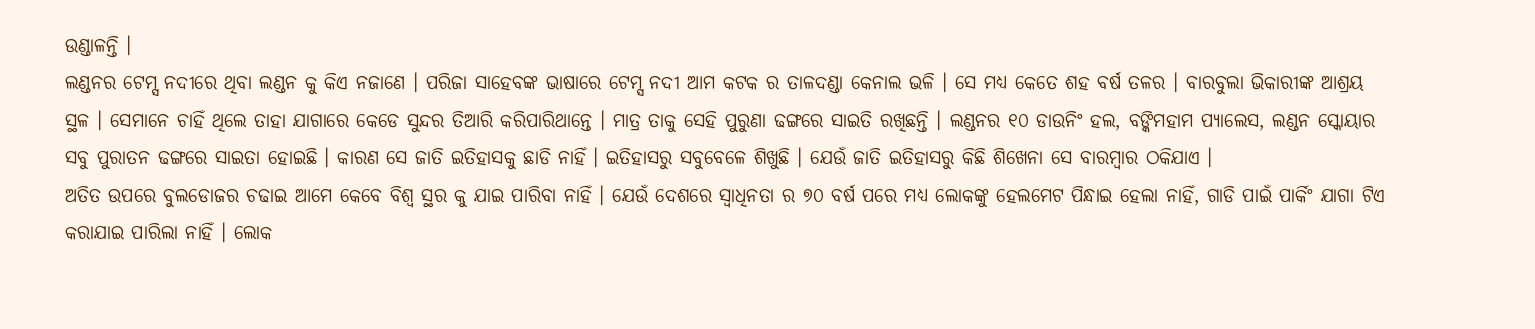ଉଣ୍ଡାଳନ୍ତି ।
ଲଣ୍ଡନର ଟେମ୍ସ ନଦୀରେ ଥିବା ଲଣ୍ଡନ କୁ କିଏ ନଜାଣେ । ପରିଜା ସାହେବଙ୍କ ଭାଷାରେ ଟେମ୍ସ ନଦୀ ଆମ କଟକ ର ତାଳଦଣ୍ଡା କେନାଲ ଭଳି । ସେ ମଧ୍ୟ କେତେ ଶହ ବର୍ଷ ତଳର । ବାରବୁଲା ଭିକାରୀଙ୍କ ଆଶ୍ରୟ ସ୍ଥଳ । ସେମାନେ ଚାହିଁ ଥିଲେ ତାହା ଯାଗାରେ କେଡେ ସୁନ୍ଦର ତିଆରି କରିପାରିଥାନ୍ତେ । ମାତ୍ର ତାକୁ ସେହି ପୁରୁଣା ଢଙ୍ଗରେ ସାଇତି ରଖିଛନ୍ତି । ଲଣ୍ଡନର ୧୦ ଡାଉନିଂ ହଲ, ବଙ୍କିମହାମ ପ୍ୟାଲେସ, ଲଣ୍ଡନ ସ୍କୋୟାର ସବୁ ପୁରାତନ ଢଙ୍ଗରେ ସାଇତା ହୋଇଛି । କାରଣ ସେ ଜାତି ଇତିହାସକୁ ଛାଡି ନାହିଁ । ଇତିହାସରୁ ସବୁବେଳେ ଶିଖୁଛି । ଯେଉଁ ଜାତି ଇତିହାସରୁ କିଛି ଶିଖେନା ସେ ବାରମ୍ବାର ଠକିଯାଏ ।
ଅତିତ ଉପରେ ବୁଲଡୋଜର ଚଢାଇ ଆମେ କେବେ ବିଶ୍ୱ ସ୍ଥର କୁ ଯାଇ ପାରିବା ନାହିଁ । ଯେଉଁ ଦେଶରେ ସ୍ୱାଧିନତା ର ୭୦ ବର୍ଷ ପରେ ମଧ୍ୟ ଲୋକଙ୍କୁ ହେଲମେଟ ପିନ୍ଧାଇ ହେଲା ନାହିଁ, ଗାଡି ପାଇଁ ପାର୍କିଂ ଯାଗା ଟିଏ କରାଯାଇ ପାରିଲା ନାହିଁ । ଲୋକ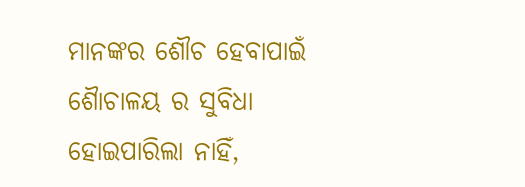ମାନଙ୍କର ଶୌଚ ହେବାପାଇଁ ଶୈାଚାଳୟ ର ସୁବିଧା ହୋଇପାରିଲା ନାହିଁ,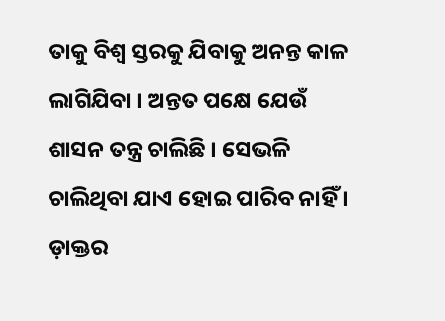ତାକୁ ବିଶ୍ୱ ସ୍ତରକୁ ଯିବାକୁ ଅନନ୍ତ କାଳ ଲାଗିଯିବା । ଅନ୍ତତ ପକ୍ଷେ ଯେଉଁ ଶାସନ ତନ୍ତ୍ର ଚାଲିଛି । ସେଭଳି ଚାଲିଥିବା ଯାଏ ହୋଇ ପାରିବ ନାହିଁ । ଡ଼ାକ୍ତର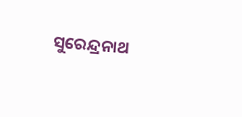ସୁରେନ୍ଦ୍ରନାଥ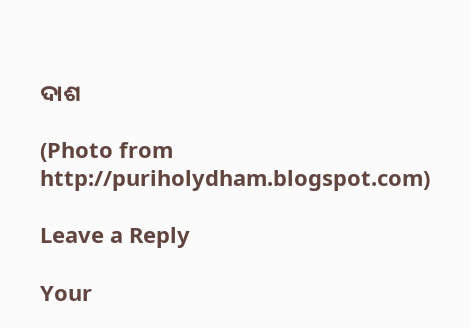ଦାଶ

(Photo from http://puriholydham.blogspot.com)

Leave a Reply

Your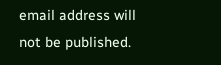email address will not be published.